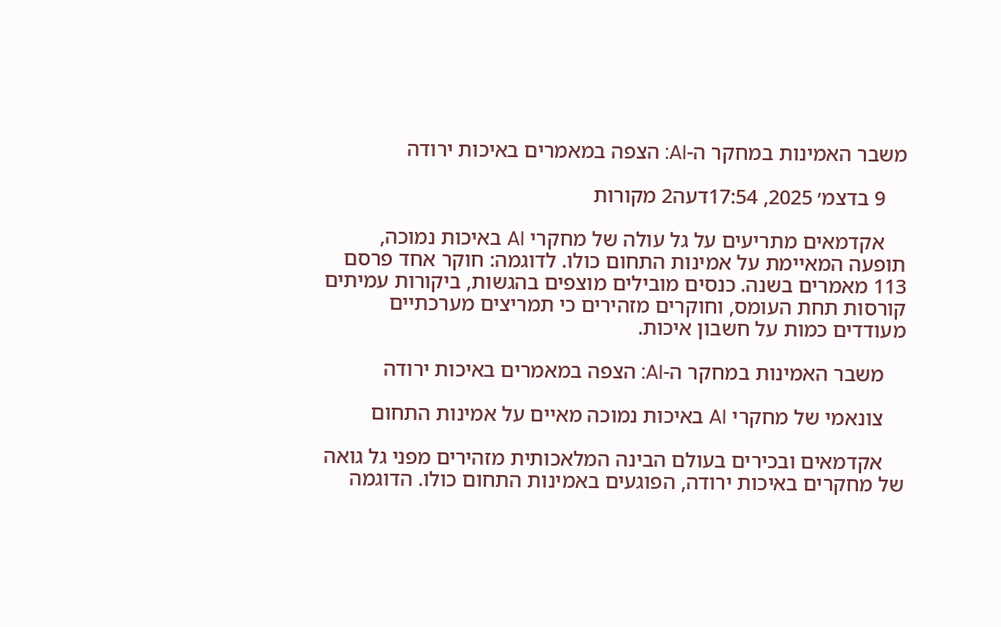משבר האמינות במחקר ה-AI: הצפה במאמרים באיכות ירודה

    9 בדצמ׳ 2025, 17:54דעה2 מקורות

    אקדמאים מתריעים על גל עולה של מחקרי AI באיכות נמוכה, תופעה המאיימת על אמינות התחום כולו. לדוגמה: חוקר אחד פרסם 113 מאמרים בשנה. כנסים מובילים מוצפים בהגשות, ביקורות עמיתים קורסות תחת העומס, וחוקרים מזהירים כי תמריצים מערכתיים מעודדים כמות על חשבון איכות.

    משבר האמינות במחקר ה-AI: הצפה במאמרים באיכות ירודה

    צונאמי של מחקרי AI באיכות נמוכה מאיים על אמינות התחום

    אקדמאים ובכירים בעולם הבינה המלאכותית מזהירים מפני גל גואה של מחקרים באיכות ירודה, הפוגעים באמינות התחום כולו. הדוגמה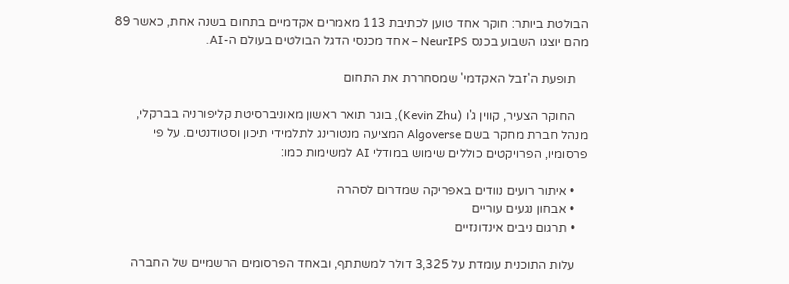הבולטת ביותר: חוקר אחד טוען לכתיבת 113 מאמרים אקדמיים בתחום בשנה אחת, כאשר 89 מהם יוצגו השבוע בכנס NeurIPS – אחד מכנסי הדגל הבולטים בעולם ה-AI.

    תופעת ה'זבל האקדמי' שמסחררת את התחום

    החוקר הצעיר, קווין ג'ו (Kevin Zhu), בוגר תואר ראשון מאוניברסיטת קליפורניה בברקלי, מנהל חברת מחקר בשם Algoverse המציעה מנטורינג לתלמידי תיכון וסטודנטים. על פי פרסומיו, הפרויקטים כוללים שימוש במודלי AI למשימות כמו:

    • איתור רועים נוודים באפריקה שמדרום לסהרה
    • אבחון נגעים עוריים
    • תרגום ניבים אינדונזיים

    עלות התוכנית עומדת על 3,325 דולר למשתתף, ובאחד הפרסומים הרשמיים של החברה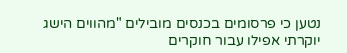נטען כי פרסומים בכנסים מובילים "מהווים הישג יוקרתי אפילו עבור חוקרים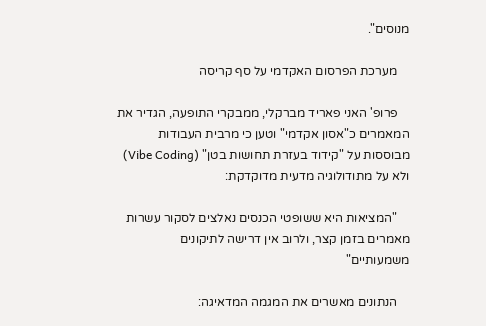מנוסים".

    מערכת הפרסום האקדמי על סף קריסה

    פרופ' האני פאריד מברקלי, ממבקרי התופעה, הגדיר את המאמרים כ"אסון אקדמי" וטען כי מרבית העבודות מבוססות על "קידוד בעזרת תחושות בטן" (Vibe Coding) ולא על מתודולוגיה מדעית מדוקדקת:

    "המציאות היא ששופטי הכנסים נאלצים לסקור עשרות מאמרים בזמן קצר, ולרוב אין דרישה לתיקונים משמעותיים"

    הנתונים מאשרים את המגמה המדאיגה: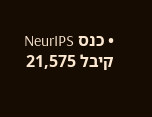• כנס NeurIPS קיבל 21,575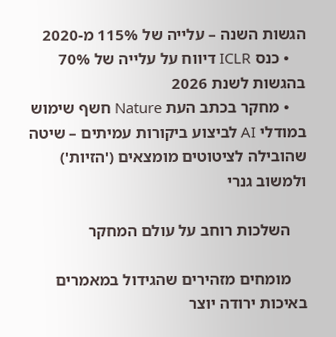הגשות השנה – עלייה של 115% מ-2020
    • כנס ICLR דיווח על עלייה של 70% בהגשות לשנת 2026
    • מחקר בכתב העת Nature חשף שימוש במודלי AI לביצוע ביקורות עמיתים – שיטה שהובילה לציטוטים מומצאים ('הזיות') ולמשוב גנרי

    השלכות רוחב על עולם המחקר

    מומחים מזהירים שהגידול במאמרים באיכות ירודה יוצר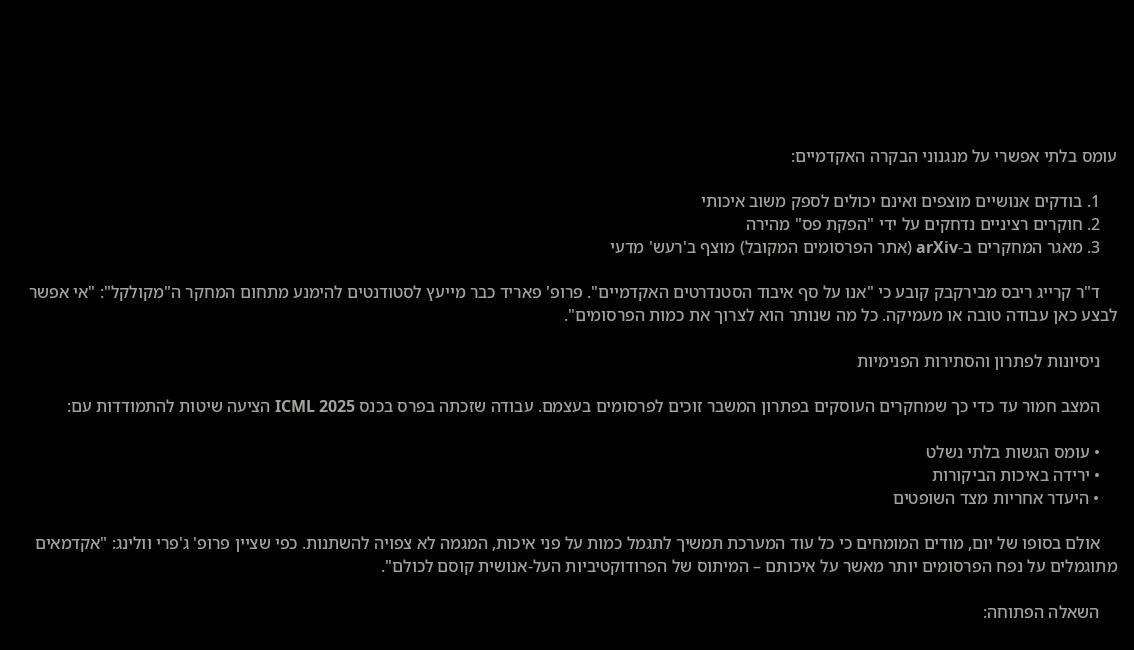עומס בלתי אפשרי על מנגנוני הבקרה האקדמיים:

    1. בודקים אנושיים מוצפים ואינם יכולים לספק משוב איכותי
    2. חוקרים רציניים נדחקים על ידי "הפקת פס" מהירה
    3. מאגר המחקרים ב-arXiv (אתר הפרסומים המקובל) מוצף ב'רעש' מדעי

    ד"ר קרייג ריבס מבירקבק קובע כי "אנו על סף איבוד הסטנדרטים האקדמיים". פרופ' פאריד כבר מייעץ לסטודנטים להימנע מתחום המחקר ה"מקולקל": "אי אפשר לבצע כאן עבודה טובה או מעמיקה. כל מה שנותר הוא לצרוך את כמות הפרסומים".

    ניסיונות לפתרון והסתירות הפנימיות

    המצב חמור עד כדי כך שמחקרים העוסקים בפתרון המשבר זוכים לפרסומים בעצמם. עבודה שזכתה בפרס בכנס ICML 2025 הציעה שיטות להתמודדות עם:

    • עומס הגשות בלתי נשלט
    • ירידה באיכות הביקורות
    • היעדר אחריות מצד השופטים

    אולם בסופו של יום, מודים המומחים כי כל עוד המערכת תמשיך לתגמל כמות על פני איכות, המגמה לא צפויה להשתנות. כפי שציין פרופ' ג'פרי וולינג: "אקדמאים מתוגמלים על נפח הפרסומים יותר מאשר על איכותם – המיתוס של הפרודוקטיביות העל-אנושית קוסם לכולם".

    השאלה הפתוחה: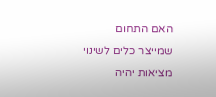האם התחום שמייצר כלים לשינוי מציאות יהיה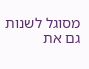מסוגל לשנות גם את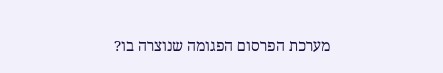מערכת הפרסום הפגומה שנוצרה בו?